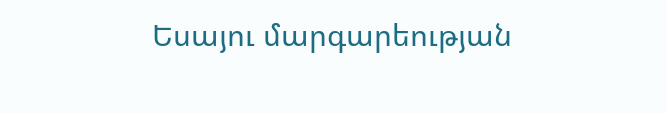Եսայու մարգարեության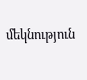մեկնություն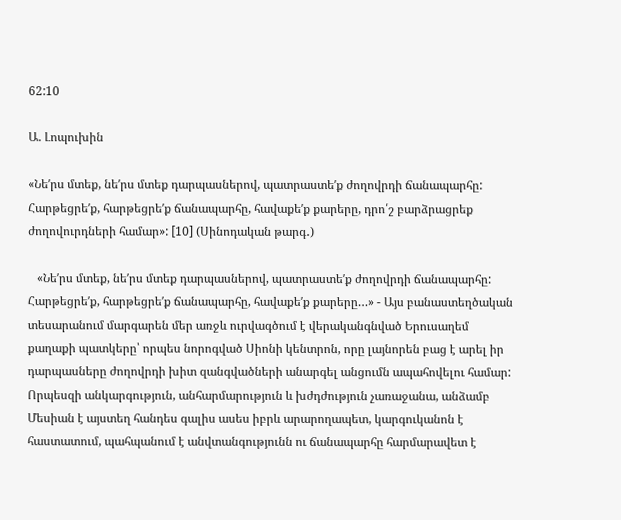62:10

Ա. Լոպուխին

«Նեʹրս մտեք, նեʹրս մտեք դարպասներով, պատրաստեʹք ժողովրդի ճանապարհը: Հարթեցրեʹք, հարթեցրեʹք ճանապարհը, հավաքեʹք քարերը, դրո՛շ բարձրացրեք ժողովուրդների համար»: [10] (Սինոդական թարգ․)

   «Նեʹրս մտեք, նեʹրս մտեք դարպասներով, պատրաստեʹք ժողովրդի ճանապարհը: Հարթեցրեʹք, հարթեցրեʹք ճանապարհը, հավաքեʹք քարերը…» - Այս բանաստեղծական տեսարանում մարգարեն մեր առջև ուրվագծում է վերականգնված Երուսաղեմ քաղաքի պատկերը՝ որպես նորոգված Սիոնի կենտրոն, որը լայնորեն բաց է արել իր դարպասները ժողովրդի խիտ զանգվածների անարգել անցումն ապահովելու համար: Որպեսզի անկարգություն, անհարմարություն և խժդժություն չառաջանա, անձամբ Մեսիան է այստեղ հանդես գալիս ասես իբրև արարողապետ, կարգուկանոն է հաստատում, պահպանում է անվտանգությունն ու ճանապարհը հարմարավետ է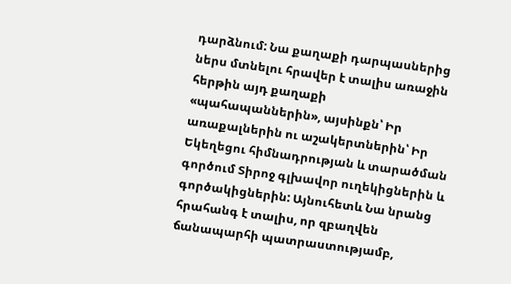դարձնում: Նա քաղաքի դարպասներից ներս մտնելու հրավեր է տալիս առաջին հերթին այդ քաղաքի «պահապաններին», այսինքն՝ Իր առաքալներին ու աշակերտներին՝ Իր Եկեղեցու հիմնադրության և տարածման գործում Տիրոջ գլխավոր ուղեկիցներին և գործակիցներին: Այնուհետև Նա նրանց հրահանգ է տալիս, որ զբաղվեն ճանապարհի պատրաստությամբ,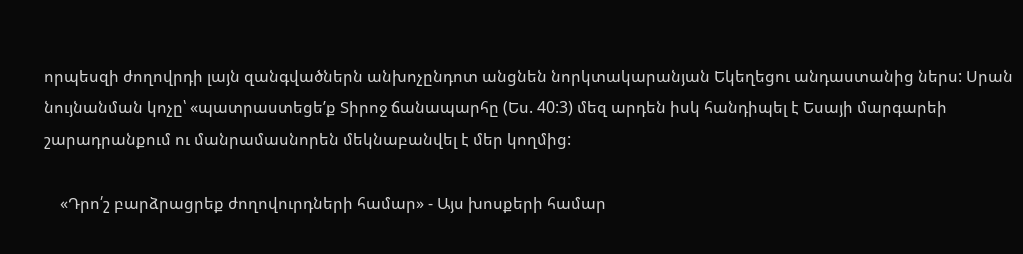որպեսզի ժողովրդի լայն զանգվածներն անխոչընդոտ անցնեն նորկտակարանյան Եկեղեցու անդաստանից ներս: Սրան նույնանման կոչը՝ «պատրաստեցեʹք Տիրոջ ճանապարհը (Ես. 40:3) մեզ արդեն իսկ հանդիպել է Եսայի մարգարեի շարադրանքում ու մանրամասնորեն մեկնաբանվել է մեր կողմից:

    «Դրո՛շ բարձրացրեք ժողովուրդների համար» - Այս խոսքերի համար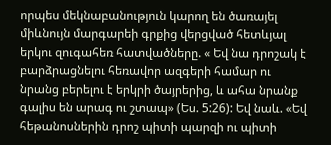որպես մեկնաբանություն կարող են ծառայել միևնույն մարգարեի գրքից վերցված հետևյալ երկու զուգահեռ հատվածները. « Եվ նա դրոշակ է բարձրացնելու հեռավոր ազգերի համար ու նրանց բերելու է երկրի ծայրերից, և ահա նրանք գալիս են արագ ու շտապ» (Ես. 5:26): Եվ նաև. «Եվ հեթանոսներին դրոշ պիտի պարզի ու պիտի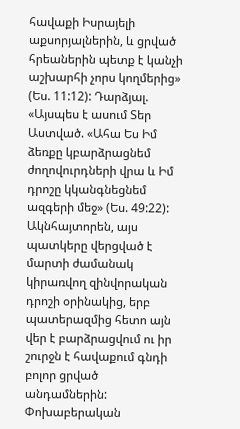հավաքի Իսրայելի աքսորյալներին, և ցրված հրեաներին պետք է կանչի աշխարհի չորս կողմերից» (Ես. 11:12): Դարձյալ. «Այսպես է ասում Տեր Աստված. «Ահա Ես Իմ ձեռքը կբարձրացնեմ ժողովուրդների վրա և Իմ դրոշը կկանգնեցնեմ ազգերի մեջ» (Ես. 49:22): Ակնհայտորեն, այս պատկերը վերցված է մարտի ժամանակ կիրառվող զինվորական դրոշի օրինակից, երբ պատերազմից հետո այն վեր է բարձրացվում ու իր շուրջն է հավաքում գնդի բոլոր ցրված անդամներին: Փոխաբերական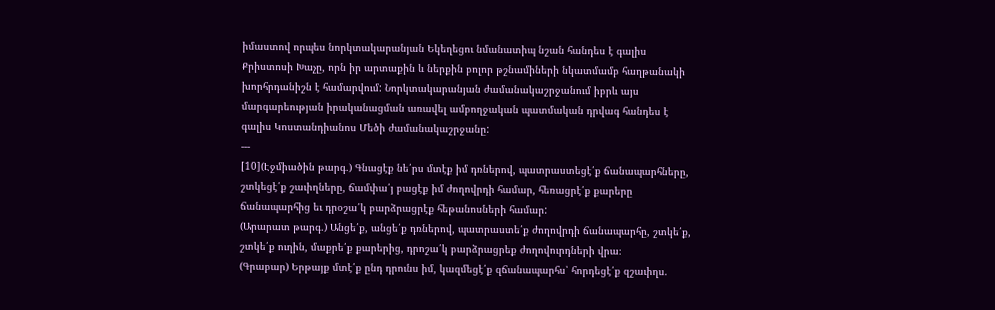իմաստով որպես նորկտակարանյան Եկեղեցու նմանատիպ նշան հանդես է գալիս Քրիստոսի Խաչը, որն իր արտաքին և ներքին բոլոր թշնամիների նկատմամբ հաղթանակի խորհրդանիշն է համարվում: Նորկտակարանյան ժամանակաշրջանում իբրև այս մարգարեության իրականացման առավել ամբողջական պատմական դրվագ հանդես է գալիս Կոստանդիանոս Մեծի ժամանակաշրջանը:
---
[10](Էջմիածին թարգ․) Գնացէք նե՛րս մտէք իմ դռներով, պատրաստեցէ՛ք ճանապարհները, շտկեցէ՛ք շաւիղները, ճամփա՛յ բացէք իմ ժողովրդի համար, հեռացրէ՛ք քարերը ճանապարհից եւ դրօշա՛կ բարձրացրէք հեթանոսների համար:
(Արարատ թարգ․) Անցե՛ք, անցե՛ք դռներով, պատրաստե՛ք ժողովրդի ճանապարհը, շտկե՛ք, շտկե՛ք ուղին, մաքրե՛ք քարերից, դրոշա՛կ բարձրացրեք ժողովուրդների վրա։
(Գրաբար) Երթայք մտէ՛ք ընդ դրունս իմ, կազմեցէ՛ք զճանապարհս՝ հորդեցէ՛ք զշաւիղս.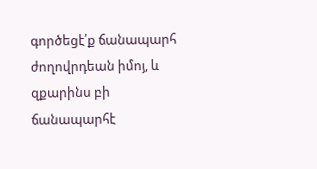գործեցէ՛ք ճանապարհ ժողովրդեան իմոյ, և զքարինս բի ճանապարհէ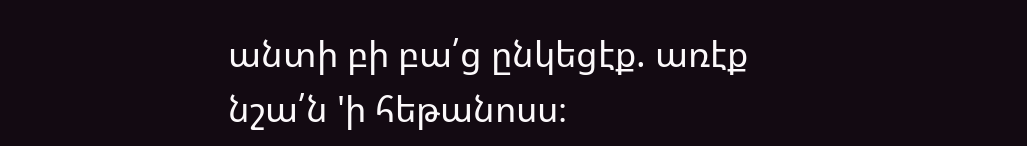անտի բի բա՛ց ընկեցէք. առէք նշա՛ն 'ի հեթանոսս։